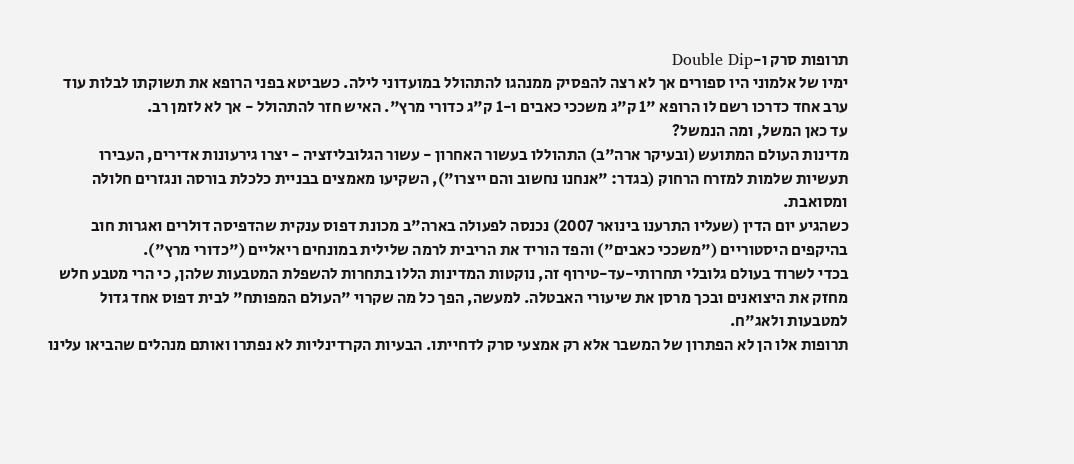תרופות סרק ו-Double Dip
ימיו של אלמוני היו ספורים אך לא רצה להפסיק ממנהגו להתהולל במועדוני לילה. כשביטא בפני הרופא את תשוקתו לבלות עוד ערב אחד כדרכו רשם לו הרופא "1 ק"ג משככי כאבים ו-1 ק"ג כדורי מרץ". האיש חזר להתהולל - אך לא לזמן רב.
עד כאן המשל, ומה הנמשל?
מדינות העולם המתועש (ובעיקר ארה"ב) התהוללו בעשור האחרון - עשור הגלובליזציה - יצרו גירעונות אדירים, העבירו תעשיות שלמות למזרח הרחוק (בגדר: "אנחנו נחשוב והם ייצרו"), השקיעו מאמצים בבניית כלכלת בורסה ונגזרים חלולה ומסואבת.
כשהגיע יום הדין (שעליו התרענו בינואר 2007) נכנסה לפעולה בארה"ב מכונת דפוס ענקית שהדפיסה דולרים ואגרות חוב בהיקפים היסטוריים ("משככי כאבים") והפד הוריד את הריבית לרמה שלילית במונחים ריאליים ("כדורי מרץ").
בכדי לשרוד בעולם גלובלי תחרותי-עד-טירוף זה, נוקטות המדינות הללו בתחרות להשפלת המטבעות שלהן, כי הרי מטבע חלש מחזק את היצואנים ובכך מרסן את שיעורי האבטלה. למעשה, הפך כל מה שקרוי "העולם המפותח" לבית דפוס אחד גדול למטבעות ולאג"ח.
תרופות אלו הן לא הפתרון של המשבר אלא רק אמצעי סרק לדחייתו. הבעיות הקרדינליות לא נפתרו ואותם מנהלים שהביאו עלינו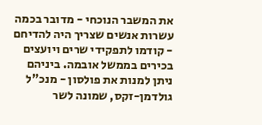את המשבר הנוכחי - מדובר בכמה עשרות אנשים שצריך היה להדיחם - קודמו לתפקידי שרים ויועצים בכירים בממשל אובמה. ביניהם ניתן למנות את פולסון - מנכ"ל גולדמן-זקס, שמונה לשר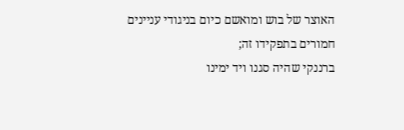האוצר של בוש ומואשם כיום בניגודי עניינים חמורים בתפקידו זה;
ברננקי שהיה סגנו ויד ימינו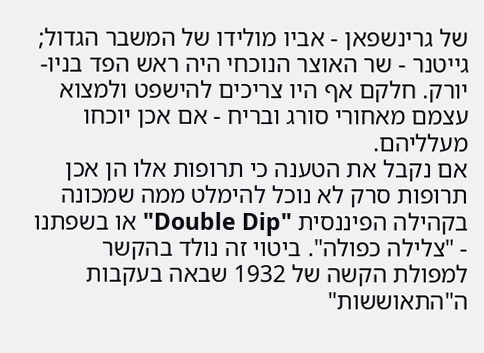של גרינשפאן - אביו מולידו של המשבר הגדול; גייטנר - שר האוצר הנוכחי היה ראש הפד בניו-יורק. חלקם אף היו צריכים להישפט ולמצוא עצמם מאחורי סורג ובריח - אם אכן יוכחו מעלליהם.
אם נקבל את הטענה כי תרופות אלו הן אכן תרופות סרק לא נוכל להימלט ממה שמכונה בקהילה הפיננסית "Double Dip" או בשפתנו - "צלילה כפולה". ביטוי זה נולד בהקשר למפולת הקשה של 1932 שבאה בעקבות ה"התאוששות"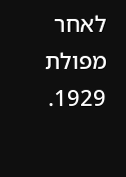לאחר מפולת 1929.